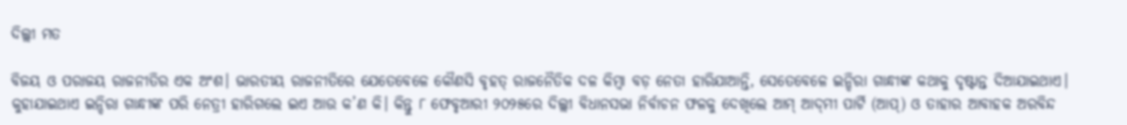ଦିଲ୍ଲୀ ମତ

ବିଜୟ ଓ ପରାଜୟ ରାଜନୀତିର ଏକ ଅଂଶ। ଭାରତୀୟ ରାଜନୀତିରେ ଯେତେବେଳେ କୌଣସି ବୃହତ୍‌ ରାଜନୈତିକ ଦଳ କିମ୍ବା ବଡ଼ ନେତା ହାରିଯାଆନ୍ତି, ସେତେବେଳେ ଇନ୍ଦିରା ଗାନ୍ଧୀଙ୍କ କଥାକୁ ଦୃଷ୍ଟାନ୍ତ ଦିଆଯାଇଥାଏ। କୁହାଯାଇଥାଏ ଇନ୍ଦିରା ଗାନ୍ଧୀଙ୍କ ପରି ନେତ୍ରୀ ହାରିଗଲେ ଇଏ ଆଉ କ’ଣ କି। କିନ୍ତୁ ୮ ଫେବୃଆରୀ ୨୦୨୫ରେ ଦିଲ୍ଲୀ ବିଧାନସଭା ନିର୍ବାଚନ ଫଳକୁ ଦେଖିଲେ ଆମ୍‌ ଆଦ୍‌ମୀ ପାର୍ଟି (ଆପ୍‌) ଓ ତାହାର ଆବାହକ ଅରବିନ୍ଦ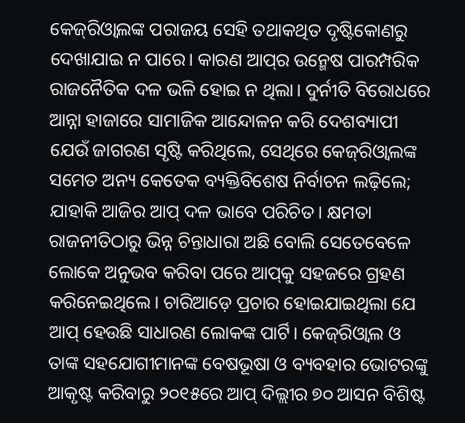କେଜ୍‌ରିଓ୍ବାଲଙ୍କ ପରାଜୟ ସେହି ତଥାକଥିତ ଦୃଷ୍ଟିକୋଣରୁ ଦେଖାଯାଇ ନ ପାରେ। କାରଣ ଆପ୍‌ର ଉନ୍ମେଷ ପାରମ୍ପରିକ ରାଜନୈତିକ ଦଳ ଭଳି ହୋଇ ନ ଥିଲା। ଦୁର୍ନୀତି ବିରୋଧରେ ଆନ୍ନା ହାଜାରେ ସାମାଜିକ ଆନ୍ଦୋଳନ କରି ଦେଶବ୍ୟାପୀ ଯେଉଁ ଜାଗରଣ ସୃଷ୍ଟି କରିଥିଲେ, ସେଥିରେ କେଜ୍‌ରିଓ୍ବାଲଙ୍କ ସମେତ ଅନ୍ୟ କେତେକ ବ୍ୟକ୍ତିବିଶେଷ ନିର୍ବାଚନ ଲଢ଼ିଲେ; ଯାହାକି ଆଜିର ଆପ୍‌ ଦଳ ଭାବେ ପରିଚିତ। କ୍ଷମତା ରାଜନୀତିଠାରୁ ଭିନ୍ନ ଚିନ୍ତାଧାରା ଅଛି ବୋଲି ସେତେବେଳେ ଲୋକେ ଅନୁଭବ କରିବା ପରେ ଆପ୍‌କୁ ସହଜରେ ଗ୍ରହଣ କରିନେଇଥିଲେ। ଚାରିଆଡ଼େ ପ୍ରଚାର ହୋଇଯାଇଥିଲା ଯେ ଆପ୍‌ ହେଉଛି ସାଧାରଣ ଲୋକଙ୍କ ପାର୍ଟି। କେଜ୍‌ରିଓ୍ବାଲ ଓ ତାଙ୍କ ସହଯୋଗୀମାନଙ୍କ ବେଷଭୂଷା ଓ ବ୍ୟବହାର ଭୋଟରଙ୍କୁ ଆକୃଷ୍ଟ କରିବାରୁ ୨୦୧୫ରେ ଆପ୍‌ ଦିଲ୍ଲୀର ୭୦ ଆସନ ବିଶିଷ୍ଟ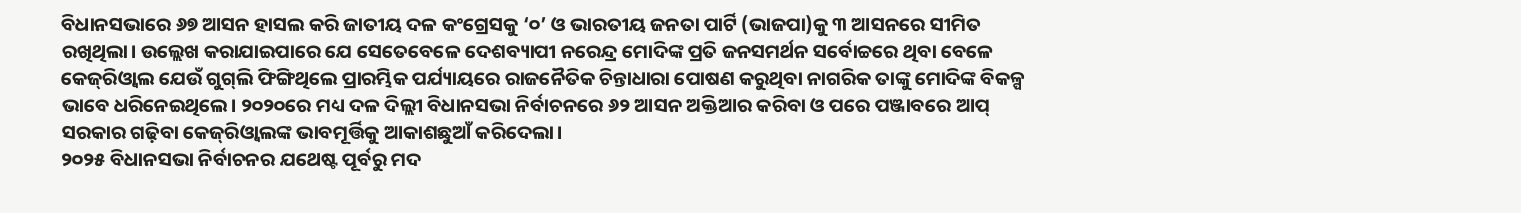ବିଧାନସଭାରେ ୬୭ ଆସନ ହାସଲ କରି ଜାତୀୟ ଦଳ କଂଗ୍ରେସକୁ ‘୦’ ଓ ଭାରତୀୟ ଜନତା ପାର୍ଟି (ଭାଜପା)କୁ ୩ ଆସନରେ ସୀମିତ ରଖିଥିଲା। ଉଲ୍ଲେଖ କରାଯାଇପାରେ ଯେ ସେତେବେଳେ ଦେଶବ୍ୟାପୀ ନରେନ୍ଦ୍ର ମୋଦିଙ୍କ ପ୍ରତି ଜନସମର୍ଥନ ସର୍ବୋଚ୍ଚରେ ଥିବା ବେଳେ କେଜ୍‌ରିଓ୍ବାଲ ଯେଉଁ ଗୁଗ୍‌ଲି ଫିଙ୍ଗିଥିଲେ ପ୍ରାରମ୍ଭିକ ପର୍ଯ୍ୟାୟରେ ରାଜନୈତିକ ଚିନ୍ତାଧାରା ପୋଷଣ କରୁଥିବା ନାଗରିକ ତାଙ୍କୁ ମୋଦିଙ୍କ ବିକଳ୍ପ ଭାବେ ଧରିନେଇଥିଲେ। ୨୦୨୦ରେ ମଧ୍ୟ ଦଳ ଦିଲ୍ଲୀ ବିଧାନସଭା ନିର୍ବାଚନରେ ୬୨ ଆସନ ଅକ୍ତିଆର କରିବା ଓ ପରେ ପଞ୍ଜାବରେ ଆପ୍‌ ସରକାର ଗଢ଼ିବା କେଜ୍‌ରିଓ୍ବାଲଙ୍କ ଭାବମୂର୍ତ୍ତିକୁ ଆକାଶଛୁଆଁ କରିଦେଲା।
୨୦୨୫ ବିଧାନସଭା ନିର୍ବାଚନର ଯଥେଷ୍ଟ ପୂର୍ବରୁ ମଦ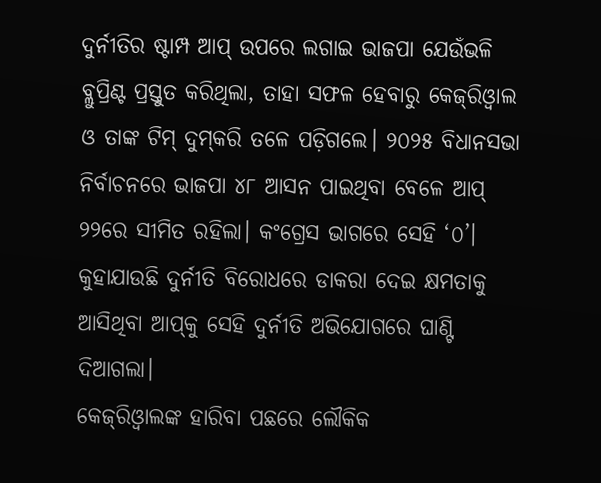ଦୁର୍ନୀତିର ଷ୍ଟାମ୍ପ ଆପ୍‌ ଉପରେ ଲଗାଇ ଭାଜପା ଯେଉଁଭଳି ବ୍ଲୁପ୍ରିଣ୍ଟ ପ୍ରସ୍ତୁତ କରିଥିଲା, ତାହା ସଫଳ ହେବାରୁ କେଜ୍‌ରିଓ୍ବାଲ ଓ ତାଙ୍କ ଟିମ୍‌ ଦୁମ୍‌କରି ତଳେ ପଡ଼ିଗଲେ। ୨୦୨୫ ବିଧାନସଭା ନିର୍ବାଚନରେ ଭାଜପା ୪୮ ଆସନ ପାଇଥିବା ବେଳେ ଆପ୍‌ ୨୨ରେ ସୀମିତ ରହିଲା। କଂଗ୍ରେସ ଭାଗରେ ସେହି ‘୦’। କୁହାଯାଉଛି ଦୁର୍ନୀତି ବିରୋଧରେ ଡାକରା ଦେଇ କ୍ଷମତାକୁ ଆସିଥିବା ଆପ୍‌କୁ ସେହି ଦୁର୍ନୀତି ଅଭିଯୋଗରେ ଘାଣ୍ଟି ଦିଆଗଲା।
କେଜ୍‌ରିଓ୍ବାଲଙ୍କ ହାରିବା ପଛରେ ଲୌକିକ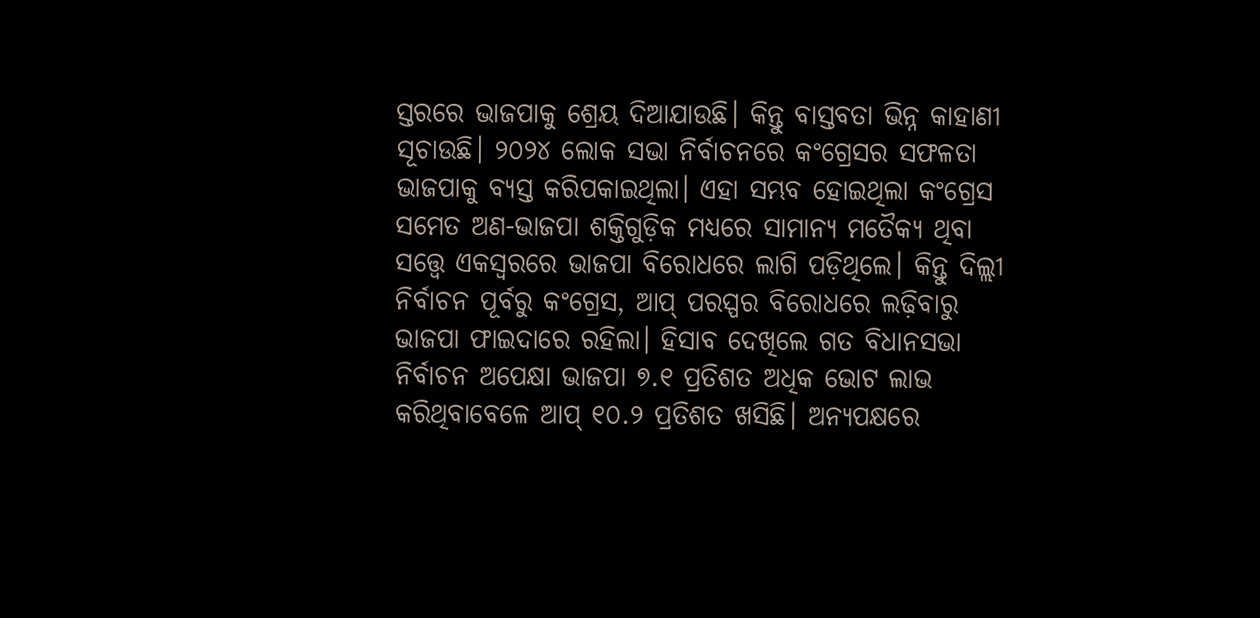ସ୍ତରରେ ଭାଜପାକୁ ଶ୍ରେୟ ଦିଆଯାଉଛି। କିନ୍ତୁ ବାସ୍ତବତା ଭିନ୍ନ କାହାଣୀ ସୂଚାଉଛି। ୨୦୨୪ ଲୋକ ସଭା ନିର୍ବାଚନରେ କଂଗ୍ରେସର ସଫଳତା ଭାଜପାକୁ ବ୍ୟସ୍ତ କରିପକାଇଥିଲା। ଏହା ସମ୍ଭବ ହୋଇଥିଲା କଂଗ୍ରେସ ସମେତ ଅଣ-ଭାଜପା ଶକ୍ତିଗୁଡ଼ିକ ମଧ୍ୟରେ ସାମାନ୍ୟ ମତୈକ୍ୟ ଥିବା ସତ୍ତ୍ୱେ ଏକସ୍ବରରେ ଭାଜପା ବିରୋଧରେ ଲାଗି ପଡ଼ିଥିଲେ। କିନ୍ତୁ ଦିଲ୍ଲୀ ନିର୍ବାଚନ ପୂର୍ବରୁ କଂଗ୍ରେସ, ଆପ୍‌ ପରସ୍ପର ବିରୋଧରେ ଲଢ଼ିବାରୁ ଭାଜପା ଫାଇଦାରେ ରହିଲା। ହିସାବ ଦେଖିଲେ ଗତ ବିଧାନସଭା ନିର୍ବାଚନ ଅପେକ୍ଷା ଭାଜପା ୭.୧ ପ୍ରତିଶତ ଅଧିକ ଭୋଟ ଲାଭ କରିଥିବାବେଳେ ଆପ୍‌ ୧୦.୨ ପ୍ରତିଶତ ଖସିଛି। ଅନ୍ୟପକ୍ଷରେ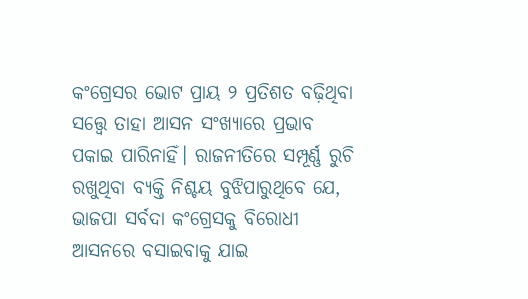କଂଗ୍ରେସର ଭୋଟ ପ୍ରାୟ ୨ ପ୍ରତିଶତ ବଢ଼ିଥିବା ସତ୍ତ୍ୱେ ତାହା ଆସନ ସଂଖ୍ୟାରେ ପ୍ରଭାବ ପକାଇ ପାରିନାହିଁ। ରାଜନୀତିରେ ସମ୍ପୂର୍ଣ୍ଣ ରୁଚି ରଖୁଥିବା ବ୍ୟକ୍ତି ନିଶ୍ଚୟ ବୁଝିପାରୁଥିବେ ଯେ, ଭାଜପା ସର୍ବଦା କଂଗ୍ରେସକୁ ବିରୋଧୀ ଆସନରେ ବସାଇବାକୁ ଯାଇ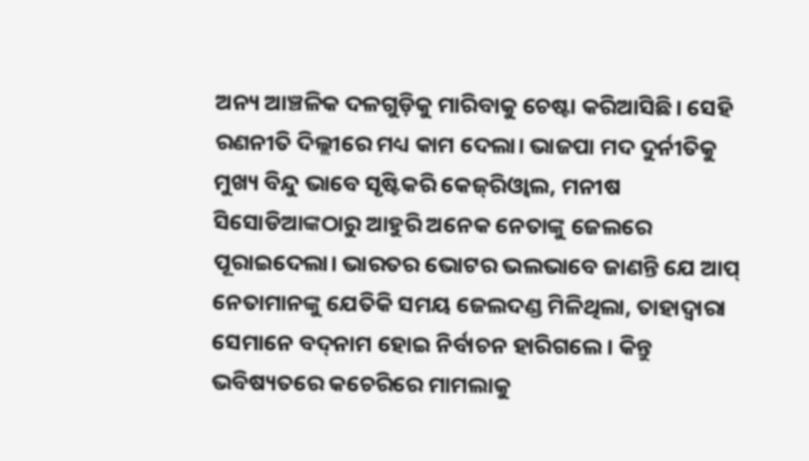ଅନ୍ୟ ଆଞ୍ଚଳିକ ଦଳଗୁଡ଼ିକୁ ମାରିବାକୁ ଚେଷ୍ଟା କରିଆସିଛି। ସେହି ରଣନୀତି ଦିଲ୍ଲୀରେ ମଧ୍ୟ କାମ ଦେଲା। ଭାଜପା ମଦ ଦୁର୍ନୀତିକୁ ମୁଖ୍ୟ ବିନ୍ଦୁ ଭାବେ ସୃଷ୍ଟିକରି କେଜ୍‌ରିଓ୍ବାଲ, ମନୀଷ ସିସୋଡିଆଙ୍କଠାରୁ ଆହୁରି ଅନେକ ନେତାଙ୍କୁ ଜେଲରେ ପୂରାଇଦେଲା। ଭାରତର ଭୋଟର ଭଲଭାବେ ଜାଣନ୍ତି ଯେ ଆପ୍‌ ନେତାମାନଙ୍କୁ ଯେତିକି ସମୟ ଜେଲଦଣ୍ଡ ମିଳିଥିଲା, ତାହାଦ୍ୱାରା ସେମାନେ ବଦ୍‌ନାମ ହୋଇ ନିର୍ବାଚନ ହାରିଗଲେ। କିନ୍ତୁ ଭବିଷ୍ୟତରେ କଚେରିରେ ମାମଲାକୁ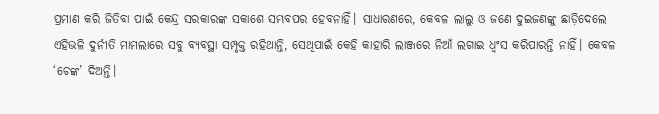ପ୍ରମାଣ କରି ଜିତିବା ପାଇଁ କେନ୍ଦ୍ର ସରକାରଙ୍କ ସକାଶେ ସମ୍ଭବପର ହେବନାହିଁ। ସାଧାରଣରେ, କେବଳ ଲାଲୁ ଓ ଜଣେ ଦୁଇଜଣଙ୍କୁ ଛାଡ଼ିଦେଲେ ଏହିଭଳି ଦୁର୍ନୀତି ମାମଲାରେ ସବୁ ବ୍ୟବସ୍ଥା ସମ୍ପୃକ୍ତ ରହିଥାନ୍ତି, ସେଥିପାଇଁ କେହି କାହାରି ଲାଞ୍ଜରେ ନିଆଁ ଲଗାଇ ଧ୍ୱଂସ କରିପାରନ୍ତି ନାହିଁ। କେବଳ ‘ଚେଙ୍କ’ ଦିଅନ୍ତି।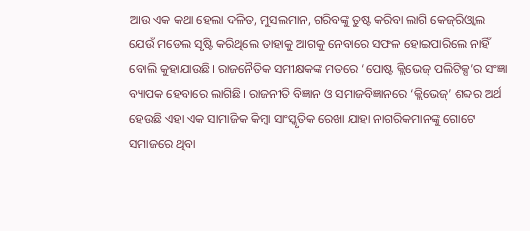ଆଉ ଏକ କଥା ହେଲା ଦଳିତ, ମୁସଲମାନ, ଗରିବଙ୍କୁ ତୁଷ୍ଟ କରିବା ଲାଗି କେଜ୍‌ରିଓ୍ବାଲ ଯେଉଁ ମଡେଲ ସୃଷ୍ଟି କରିଥିଲେ ତାହାକୁ ଆଗକୁ ନେବାରେ ସଫଳ ହୋଇପାରିଲେ ନାହିଁ ବୋଲି କୁହାଯାଉଛି। ରାଜନୈତିକ ସମୀକ୍ଷକଙ୍କ ମତରେ ‘ପୋଷ୍ଟ କ୍ଲିଭେଜ୍‌ ପଲିଟିକ୍ସ’ର ସଂଜ୍ଞା ବ୍ୟାପକ ହେବାରେ ଲାଗିଛି। ରାଜନୀତି ବିଜ୍ଞାନ ଓ ସମାଜବିଜ୍ଞାନରେ ‘କ୍ଲିଭେଜ୍‌’ ଶବ୍ଦର ଅର୍ଥ ହେଉଛି ଏହା ଏକ ସାମାଜିକ କିମ୍ବା ସାଂସ୍କୃତିକ ରେଖା ଯାହା ନାଗରିକମାନଙ୍କୁ ଗୋଟେ ସମାଜରେ ଥିବା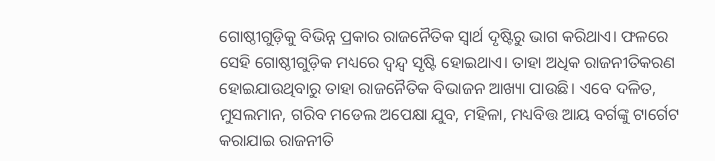ଗୋଷ୍ଠୀଗୁଡ଼ିକୁ ବିଭିନ୍ନ ପ୍ରକାର ରାଜନୈତିକ ସ୍ବାର୍ଥ ଦୃଷ୍ଟିରୁ ଭାଗ କରିଥାଏ। ଫଳରେ ସେହି ଗୋଷ୍ଠୀଗୁଡ଼ିକ ମଧ୍ୟରେ ଦ୍ୱନ୍ଦ୍ୱ ସୃଷ୍ଟି ହୋଇଥାଏ। ତାହା ଅଧିକ ରାଜନୀତିକରଣ ହୋଇଯାଉଥିବାରୁ ତାହା ରାଜନୈତିକ ବିଭାଜନ ଆଖ୍ୟା ପାଉଛି। ଏବେ ଦଳିତ, ମୁସଲମାନ, ଗରିବ ମଡେଲ ଅପେକ୍ଷା ଯୁବ, ମହିଳା, ମଧ୍ୟବିତ୍ତ ଆୟ ବର୍ଗଙ୍କୁ ଟାର୍ଗେଟ କରାଯାଇ ରାଜନୀତି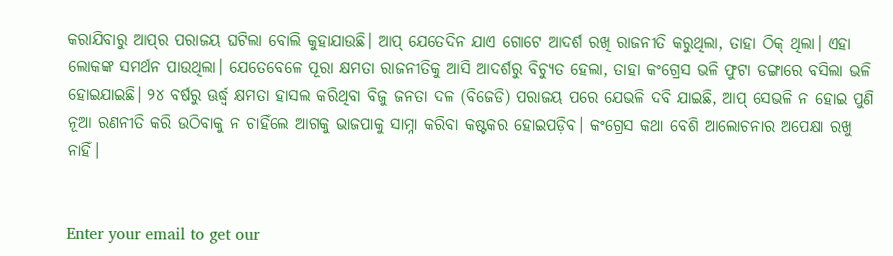କରାଯିବାରୁ ଆପ୍‌ର ପରାଜୟ ଘଟିଲା ବୋଲି କୁହାଯାଉଛି। ଆପ୍‌ ଯେତେଦିନ ଯାଏ ଗୋଟେ ଆଦର୍ଶ ରଖି ରାଜନୀତି କରୁଥିଲା, ତାହା ଠିକ୍‌ ଥିଲା। ଏହା ଲୋକଙ୍କ ସମର୍ଥନ ପାଉଥିଲା। ଯେତେବେଳେ ପୂରା କ୍ଷମତା ରାଜନୀତିକୁ ଆସି ଆଦର୍ଶରୁ ବିଚ୍ୟୁତ ହେଲା, ତାହା କଂଗ୍ରେସ ଭଳି ଫୁଟା ଡଙ୍ଗାରେ ବସିଲା ଭଳି ହୋଇଯାଇଛି। ୨୪ ବର୍ଷରୁ ଊର୍ଦ୍ଧ୍ୱ କ୍ଷମତା ହାସଲ କରିଥିବା ବିଜୁ ଜନତା ଦଳ (ବିଜେଡି) ପରାଜୟ ପରେ ଯେଭଳି ଦବି ଯାଇଛି, ଆପ୍‌ ସେଭଳି ନ ହୋଇ ପୁଣି ନୂଆ ରଣନୀତି କରି ଉଠିବାକୁ ନ ଚାହିଁଲେ ଆଗକୁ ଭାଜପାକୁ ସାମ୍ନା କରିବା କଷ୍ଟକର ହୋଇପଡ଼ିବ। କଂଗ୍ରେସ କଥା ବେଶି ଆଲୋଚନାର ଅପେକ୍ଷା ରଖୁ ନାହିଁ।


Enter your email to get our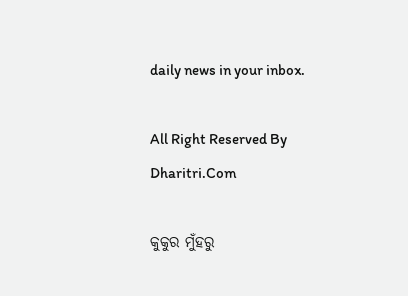daily news in your inbox.

All Right Reserved By Dharitri.Com

କୁକୁର ମୁଁହରୁ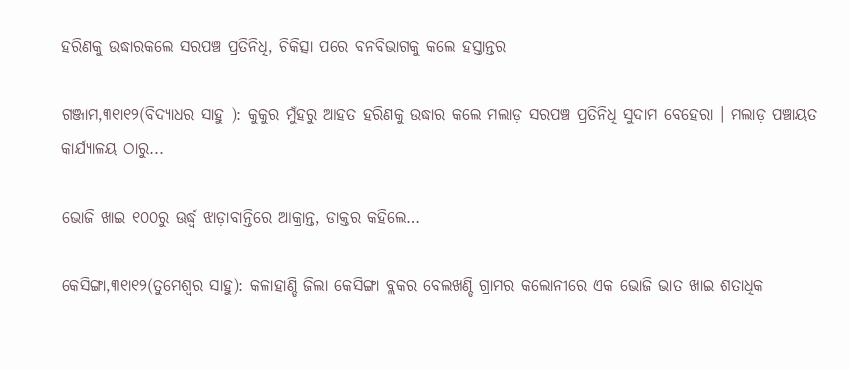ହରିଣକୁ ଉଦ୍ଧାରକଲେ ସରପଞ୍ଚ ପ୍ରତିନିଧି, ଚିକିତ୍ସା ପରେ ବନବିଭାଗକୁ କଲେ ହସ୍ତାନ୍ତର

ଗଞ୍ଜାମ,୩୧ା୧୨(ବିଦ୍ୟାଧର ସାହୁ ): କୁକୁର ମୁଁହରୁ ଆହତ ହରିଣକୁ ଉଦ୍ଧାର କଲେ ମଲାଡ଼ ସରପଞ୍ଚ ପ୍ରତିନିଧି ସୁଦାମ ବେହେରା । ମଲାଡ଼ ପଞ୍ଚାୟତ କାର୍ଯ୍ୟାଳୟ ଠାରୁ...

ଭୋଜି ଖାଇ ୧୦୦ରୁ ଊର୍ଦ୍ଧ୍ୱ ଝାଡ଼ାବାନ୍ତିରେ ଆକ୍ରାନ୍ତ, ଡାକ୍ତର କହିଲେ…

କେସିଙ୍ଗା,୩୧ା୧୨(ତୁମେଶ୍ୱର ସାହୁ): କଳାହାଣ୍ଡି ଜିଲା କେସିଙ୍ଗା ବ୍ଲକର ବେଲଖଣ୍ଡି ଗ୍ରାମର କଲୋନୀରେ ଏକ ଭୋଜି ଭାତ ଖାଇ ଶତାଧିକ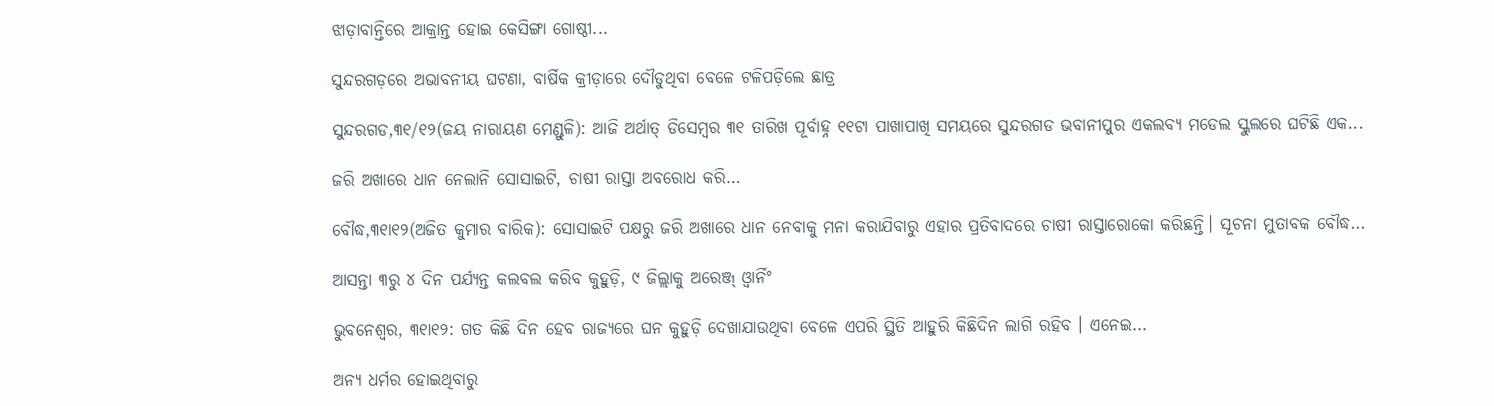ଝାଡ଼ାବାନ୍ତିରେ ଆକ୍ରାନ୍ତ ହୋଇ କେସିଙ୍ଗା ଗୋଷ୍ଠୀ...

ସୁନ୍ଦରଗଡ଼ରେ ଅଭାବନୀୟ ଘଟଣା, ବାର୍ଷିକ କ୍ରୀଡ଼ାରେ ଦୌଡୁଥିବା ବେଳେ ଟଳିପଡ଼ିଲେ ଛାତ୍ର

ସୁନ୍ଦରଗଡ,୩୧/୧୨(ଜୟ ନାରାୟଣ ମେଣ୍ଡୁଳି): ଆଜି ଅର୍ଥାତ୍ ଡିସେମ୍ବର ୩୧ ତାରିଖ ପୂର୍ବାହ୍ନ ୧୧ଟା ପାଖାପାଖି ସମୟରେ ସୁନ୍ଦରଗଡ ଭବାନୀପୁର ଏକଲବ୍ୟ ମଡେଲ ସ୍କୁଲରେ ଘଟିଛି ଏକ...

ଜରି ଅଖାରେ ଧାନ ନେଲାନି ସୋସାଇଟି, ଚାଷୀ ରାସ୍ତା ଅବରୋଧ କରି…

ବୌଦ୍ଧ,୩୧ା୧୨(ଅଜିତ କୁମାର ବାରିକ): ସୋସାଇଟି ପକ୍ଷରୁ ଜରି ଅଖାରେ ଧାନ ନେବାକୁ ମନା କରାଯିବାରୁ ଏହାର ପ୍ରତିବାଦରେ ଚାଷୀ ରାସ୍ତାରୋକୋ କରିଛନ୍ତି। ସୂଚନା ମୁତାବକ ବୌଦ୍ଧ...

ଆସନ୍ତା ୩ରୁ ୪ ଦିନ ପର୍ଯ୍ୟନ୍ତ କଲବଲ କରିବ କୁହୁଡ଼ି, ୯ ଜିଲ୍ଲାକୁ ଅରେଞ୍ଜ୍‌ ଓ୍ବାର୍ନିଂ

ଭୁବନେଶ୍ୱର, ୩୧ା୧୨: ଗତ କିଛି ଦିନ ହେବ ରାଜ୍ୟରେ ଘନ କୁହୁଡ଼ି ଦେଖାଯାଉଥିବା ବେଳେ ଏପରି ସ୍ଥିତି ଆହୁରି କିଛିଦିନ ଲାଗି ରହିବ । ଏନେଇ...

ଅନ୍ୟ ଧର୍ମର ହୋଇଥିବାରୁ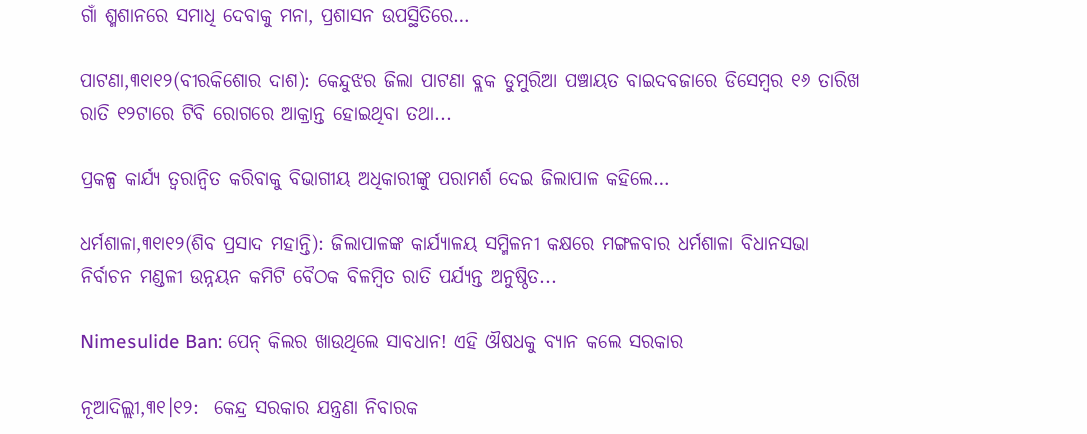ଗାଁ ଶ୍ମଶାନରେ ସମାଧି ଦେବାକୁ ମନା, ପ୍ରଶାସନ ଉପସ୍ଥିତିରେ…

ପାଟଣା,୩୧ା୧୨(ବୀରକିଶୋର ଦାଶ): କେନ୍ଦୁଝର ଜିଲା ପାଟଣା ବ୍ଲକ ଡୁମୁରିଆ ପଞ୍ଚାୟତ ବାଇଦବଜାରେ ଡିସେମ୍ବର ୧୬ ତାରିଖ ରାତି ୧୨ଟାରେ ଟିବି ରୋଗରେ ଆକ୍ରାନ୍ତ ହୋଇଥିବା ତଥା...

ପ୍ରକଳ୍ପ କାର୍ଯ୍ୟ ତ୍ୱରାନ୍ବିତ କରିବାକୁ ବିଭାଗୀୟ ଅଧିକାରୀଙ୍କୁ ପରାମର୍ଶ ଦେଇ ଜିଲାପାଳ କହିଲେ…

ଧର୍ମଶାଳା,୩୧ା୧୨(ଶିବ ପ୍ରସାଦ ମହାନ୍ତି): ଜିଲାପାଳଙ୍କ କାର୍ଯ୍ୟାଳୟ ସମ୍ମିଳନୀ କକ୍ଷରେ ମଙ୍ଗଳବାର ଧର୍ମଶାଳା ବିଧାନସଭା ନିର୍ବାଚନ ମଣ୍ଡଳୀ ଉନ୍ନୟନ କମିଟି ବୈଠକ ବିଳମ୍ବିତ ରାତି ପର୍ଯ୍ୟନ୍ତ ଅନୁଷ୍ଠିତ...

Nimesulide Ban: ପେନ୍ କିଲର ଖାଉଥିଲେ ସାବଧାନ! ଏହି ଔଷଧକୁ ବ୍ୟାନ କଲେ ସରକାର

ନୂଆଦିଲ୍ଲୀ,୩୧।୧୨:  କେନ୍ଦ୍ର ସରକାର ଯନ୍ତ୍ରଣା ନିବାରକ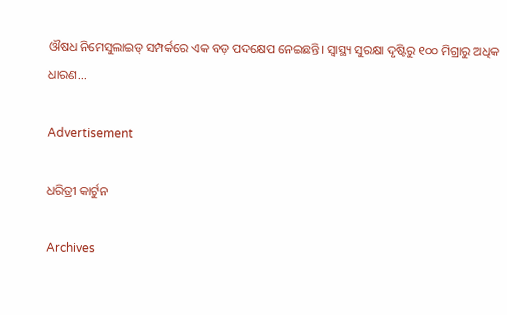ଔଷଧ ନିମେସୁଲାଇଡ୍ ସମ୍ପର୍କରେ ଏକ ବଡ଼ ପଦକ୍ଷେପ ନେଇଛନ୍ତି। ସ୍ୱାସ୍ଥ୍ୟ ସୁରକ୍ଷା ଦୃଷ୍ଟିରୁ ୧୦୦ ମିଗ୍ରାରୁ ଅଧିକ ଧାରଣ...

Advertisement

ଧରିତ୍ରୀ କାର୍ଟୁନ

Archives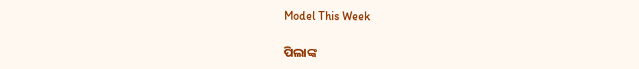Model This Week

ପିଲାଙ୍କ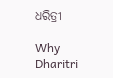ଧରିତ୍ରୀ

Why Dharitri